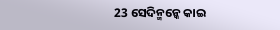23 ସେଦିନ୍ମନ୍କେ କାଇ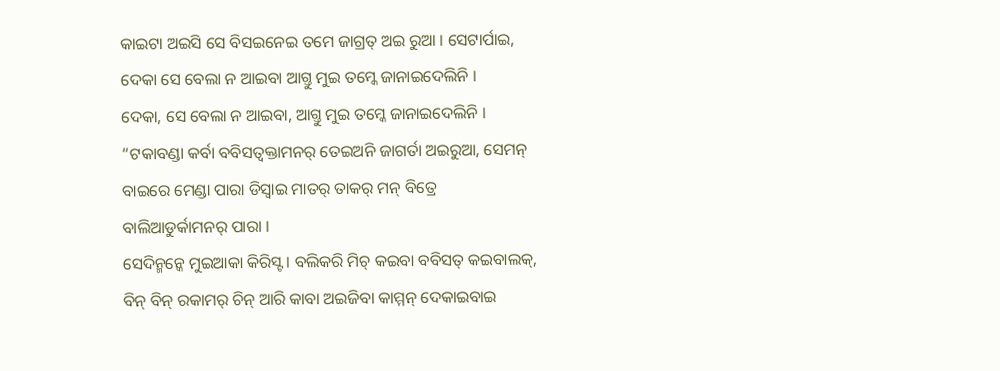କାଇଟା ଅଇସି ସେ ବିସଇନେଇ ତମେ ଜାଗ୍ରତ୍ ଅଇ ରୁଆ । ସେଟାର୍ପାଇ, ଦେକା ସେ ବେଲା ନ ଆଇବା ଆଗ୍ତୁ ମୁଇ ତମ୍କେ ଜାନାଇଦେଲିନି ।
ଦେକା, ସେ ବେଲା ନ ଆଇବା, ଆଗ୍ତୁ ମୁଇ ତମ୍କେ ଜାନାଇଦେଲିନି ।
“ଟକାବଣ୍ଡା କର୍ବା ବବିସତ୍ବକ୍ତାମନର୍ ତେଇଅନି ଜାଗର୍ତା ଅଇରୁଆ, ସେମନ୍ ବାଇରେ ମେଣ୍ଡା ପାରା ଡିସ୍ବାଇ ମାତର୍ ତାକର୍ ମନ୍ ବିତ୍ରେ ବାଲିଆଡୁର୍କାମନର୍ ପାରା ।
ସେଦିନ୍ମନ୍କେ ମୁଇଆକା କିରିସ୍ଟ । ବଲିକରି ମିଚ୍ କଇବା ବବିସତ୍ କଇବାଲକ୍, ବିନ୍ ବିନ୍ ରକାମର୍ ଚିନ୍ ଆରି କାବା ଅଇଜିବା କାମ୍ମନ୍ ଦେକାଇବାଇ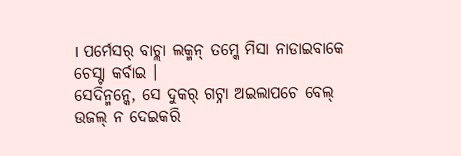। ପର୍ମେସର୍ ବାଚ୍ଲା ଲକ୍ମନ୍ ତମ୍କେ ମିସା ନାଡାଇବାକେ ଚେସ୍ଟା କର୍ବାଇ ।
ସେଦିନ୍ମନ୍କେ, ସେ ଦୁକର୍ ଗଟ୍ନା ଅଇଲାପଚେ ବେଲ୍ ଉଜଲ୍ ନ ଦେଇକରି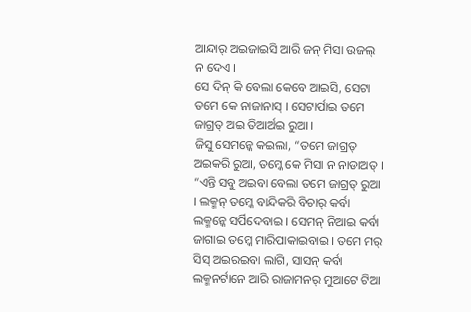ଆନ୍ଦାର୍ ଅଇଜାଇସି ଆରି ଜନ୍ ମିସା ଉଜଲ୍ ନ ଦେଏ ।
ସେ ଦିନ୍ କି ବେଲା କେବେ ଆଇସି, ସେଟା ତମେ କେ ନାଜାନାସ୍ । ସେଟାର୍ପାଇ ତମେ ଜାଗ୍ରତ୍ ଅଇ ତିଆର୍ଅଇ ରୁଆ ।
ଜିସୁ ସେମନ୍କେ କଇଲା, “ତମେ ଜାଗ୍ରତ୍ ଅଇକରି ରୁଆ, ତମ୍କେ କେ ମିସା ନ ନାଡାଅତ୍ ।
“ଏନ୍ତି ସବୁ ଅଇବା ବେଲା ତମେ ଜାଗ୍ରତ୍ ରୁଆ । ଲକ୍ମନ୍ ତମ୍କେ ବାନ୍ଦିକରି ବିଚାର୍ କର୍ବା ଲକ୍ମନ୍କେ ସର୍ପିଦେବାଇ । ସେମନ୍ ନିଆଇ କର୍ବା ଜାଗାଇ ତମ୍କେ ମାରିପାକାଇବାଇ । ତମେ ମର୍ ସିସ୍ ଅଇରଇବା ଲାଗି, ସାସନ୍ କର୍ବା ଲକ୍ମନର୍ଟାନେ ଆରି ରାଜାମନର୍ ମୁଆଟେ ଟିଆ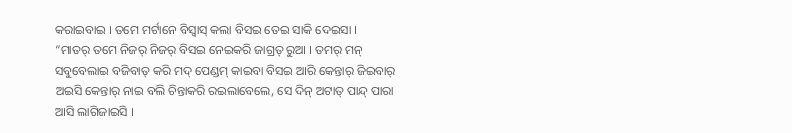କରାଇବାଇ । ତମେ ମର୍ଟାନେ ବିସ୍ବାସ୍ କଲା ବିସଇ ତେଇ ସାକି ଦେଇସା ।
“ମାତର୍ ତମେ ନିଜର୍ ନିଜର୍ ବିସଇ ନେଇକରି ଜାଗ୍ରତ୍ ରୁଆ । ତମର୍ ମନ୍ ସବୁବେଲାଇ ବଜିବାତ୍ କରି ମଦ୍ ପେଣ୍ଡମ୍ କାଇବା ବିସଇ ଆରି କେନ୍ତାର୍ ଜିଇବାର୍ ଅଇସି କେନ୍ତାର୍ ନାଇ ବଲି ଚିନ୍ତାକରି ରଇଲାବେଲେ, ସେ ଦିନ୍ ଅଟାତ୍ ପାନ୍ଦ୍ ପାରା ଆସି ଲାଗିଜାଇସି ।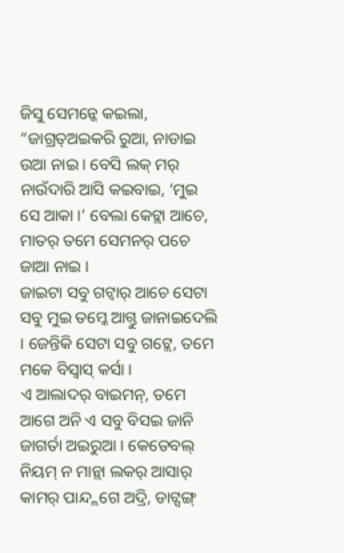ଜିସୁ ସେମନ୍କେ କଇଲା, “ଜାଗ୍ରତ୍ଅଇକରି ରୁଆ, ନାଡାଇ ଉଆ ନାଇ । ବେସି ଲକ୍ ମର୍ ନାଉଁଦାରି ଆସି କଇବାଇ, ‘ମୁଇ ସେ ଆକା ।’ ବେଲା କେଟ୍ଲା ଆଚେ, ମାତର୍ ତମେ ସେମନର୍ ପଚେ ଜାଆ ନାଇ ।
ଜାଇଟା ସବୁ ଗଟ୍ବାର୍ ଆଚେ ସେଟା ସବୁ ମୁଇ ତମ୍କେ ଆଗ୍ତୁ ଜାନାଇଦେଲି । ଜେନ୍ତିକି ସେଟା ସବୁ ଗଟ୍ଲେ, ତମେ ମକେ ବିସ୍ବାସ୍ କର୍ସା ।
ଏ ଆଲାଦର୍ ବାଇମନ୍, ତମେ ଆଗେ ଅନି ଏ ସବୁ ବିସଇ ଜାନି ଜାଗର୍ତା ଅଇରୁଆ । କେଡେବଲ୍ ନିୟମ୍ ନ ମାନ୍ଲା ଲକର୍ ଆସାର୍ କାମର୍ ପାନ୍ଦ୍ଲଗେ ଅଦ୍ରି, ଡାଟ୍ସଙ୍ଗ୍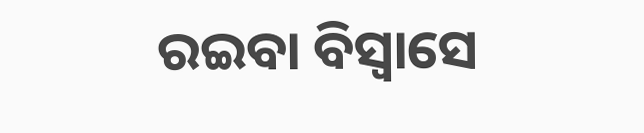ରଇବା ବିସ୍ବାସେ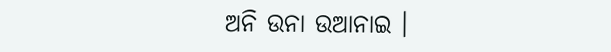ଅନି ଉନା ଉଆନାଇ ।